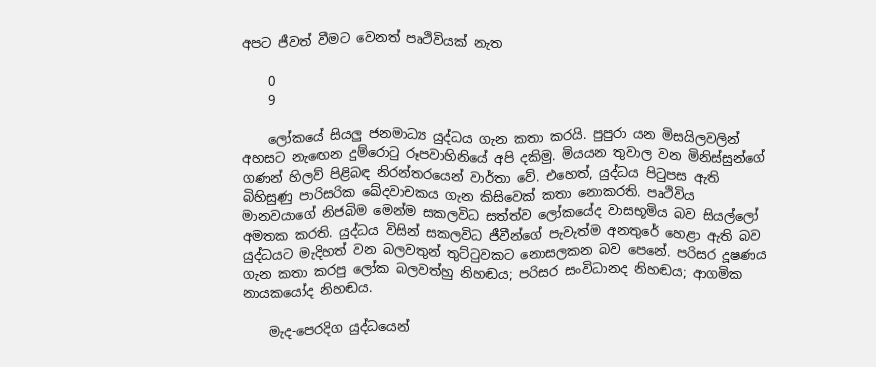අපට ජීවත් වීමට වෙනත් පෘථිවියක් නැත

    0
    9

    ලෝකයේ සියලු ජනමාධ්‍ය යුද්ධය ගැන කතා කරයි. පුපුරා යන මිසයිලවලින් අහසට නැඟෙන දුම්රොටු රූපවාහිනියේ අපි දකිමු. මියයන තුවාල වන මිනිස්සුන්ගේ ගණන් හිලව් පිළිබඳ නිරන්තරයෙන් වාර්තා වේ. එහෙත්, යුද්ධය පිටුපස ඇති බිහිසුණු පාරිසරික ඛේදවාචකය ගැන කිසිවෙක් කතා නොකරති. පෘථිවිය මානවයාගේ නිජබිම මෙන්ම සකලවිධ සත්ත්ව ලෝකයේද වාසභූමිය බව සියල්ලෝ අමතක කරති. යුද්ධය විසින් සකලවිධ ජීවීන්ගේ පැවැත්ම අනතුරේ හෙළා ඇති බව යුද්ධයට මැදිහත් වන බලවතුන් තුට්ටුවකට නොසලකන බව පෙනේ. පරිසර දූෂණය ගැන කතා කරපු ලෝක බලවත්හු නිහඬය; පරිසර සංවිධානද නිහඬය; ආගමික නායකයෝද නිහඬය.

    මැද-පෙරදිග යුද්ධයෙන්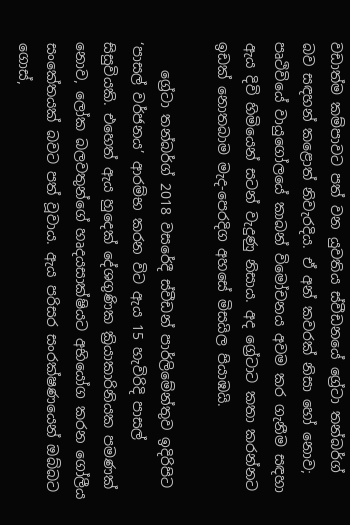වඩාත්ම කම්පාවට පත් වන යුවතිය ස්වීඩනයේ ග්‍රේටා තන්බර්ග් බව සඳහන් කළොත් නිවැරදිය. ඒ අන් කවරක් නිසා හෝ නොව; පෘථිවියේ වායුගෝලයේ කාබන් විමෝචනය අවම කර ගැනීම සඳහා ඇය දිවි හිමියෙන් සටන් වැදුණු නිසාය. අද ග්‍රේටාට කතා කරන්නට ඉඩක් නොතබාම මැද-පෙරදිග අහසේ මිසයිල පියාඹයි.

    ග්‍රේටා තන්බර්ග් 2018 වසරේදී ස්වීඩන් පාර්ලිමේන්තුව ඉදිරිපිට ‘පාසල් වර්ජනය’ ආරම්භ කරන විට ඇය 15 හැවිරිදි පාසල් සිසුවියකි. එහෙත් ඇය හුදෙක් දේශගුණික ක්‍රියාකාරිනියක පමණක් නොව, ලෝක බලවතුන්ගේ හෘදයසාක්ෂියට අභියෝග කරන ගෝලීය සංකේතයක් බවට පත් වූවාය. ඇය පරිසර සංරක්ෂණයෙන් ඔබ්බට ගොස්,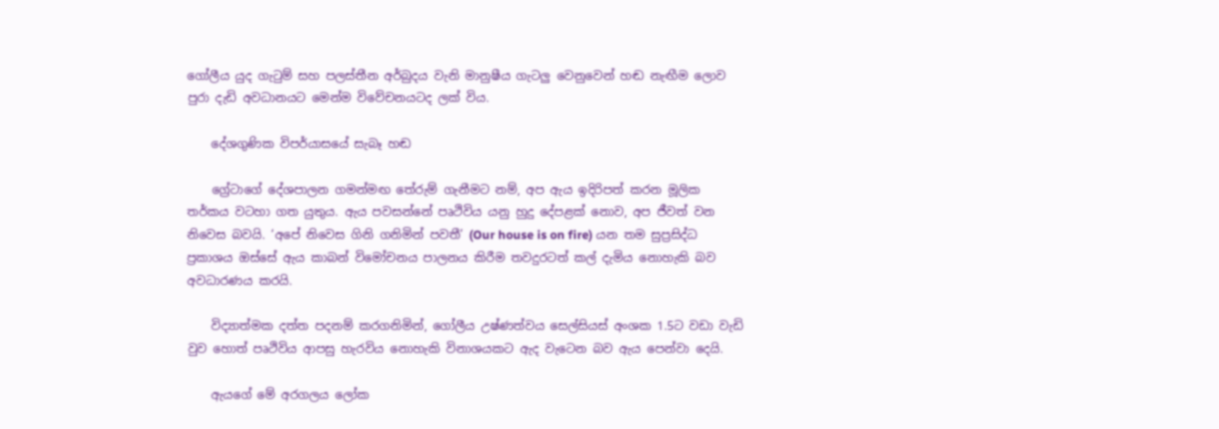ගෝලීය යුද ගැටුම් සහ පලස්තීන අර්බුදය වැනි මානුෂීය ගැටලු වෙනුවෙන් හඬ නැඟීම ලොව පුරා දැඩි අවධානයට මෙන්ම විවේචනයටද ලක් විය.

    දේශගුණික විපර්යාසයේ සැබෑ හඬ

    ග්‍රේටාගේ දේශපාලන ගමන්මඟ තේරුම් ගැනීමට නම්, අප ඇය ඉදිරිපත් කරන මූලික තර්කය වටහා ගත යුතුය. ඇය පවසන්නේ පෘථිවිය යනු හුදු දේපළක් නොව, අප ජීවත් වන නිවෙස බවයි. ‘අපේ නිවෙස ගිනි ගනිමින් පවතී’ (Our house is on fire) යන තම සුප්‍රසිද්ධ ප්‍රකාශය ඔස්සේ ඇය කාබන් විමෝචනය පාලනය කිරීම තවදුරටත් කල් දැමිය නොහැකි බව අවධාරණය කරයි.

    විද්‍යාත්මක දත්ත පදනම් කරගනිමින්, ගෝලීය උෂ්ණත්වය සෙල්සියස් අංශක 1.5ට වඩා වැඩි වුව හොත් පෘථිවිය ආපසු හැරවිය නොහැකි විනාශයකට ඇද වැටෙන බව ඇය පෙන්වා දෙයි.

    ඇයගේ මේ අරගලය ලෝක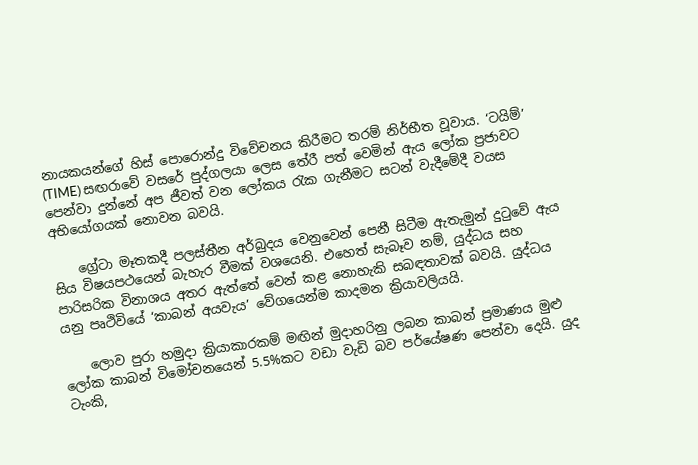නායකයන්ගේ හිස් පොරොන්දු විවේචනය කිරීමට තරම් නිර්භීත වූවාය. ‘ටයිම්’ (TIME) සඟරාවේ වසරේ පුද්ගලයා ලෙස තේරී පත් වෙමින් ඇය ලෝක ප්‍රජාවට පෙන්වා දුන්නේ අප ජීවත් වන ලෝකය රැක ගැනීමට සටන් වැදීමේදී වයස අභියෝගයක් නොවන බවයි.

    ග්‍රේටා මෑතකදී පලස්තීන අර්බුදය වෙනුවෙන් පෙනී සිටීම ඇතැමුන් දුටුවේ ඇය සිය විෂයපථයෙන් බැහැර වීමක් වශයෙනි. එහෙත් සැබෑව නම්, යුද්ධය සහ පාරිසරික විනාශය අතර ඇත්තේ වෙන් කළ නොහැකි සබඳතාවක් බවයි. යුද්ධය යනු පෘථිවියේ ‘කාබන් අයවැය’ වේගයෙන්ම කාදමන ක්‍රියාවලියයි.

    ලොව පුරා හමුදා ක්‍රියාකාරකම් මඟින් මුදාහරිනු ලබන කාබන් ප්‍රමාණය මුළු ලෝක කාබන් විමෝචනයෙන් 5.5%කට වඩා වැඩි බව පර්යේෂණ පෙන්වා දෙයි. යුද ටැංකි,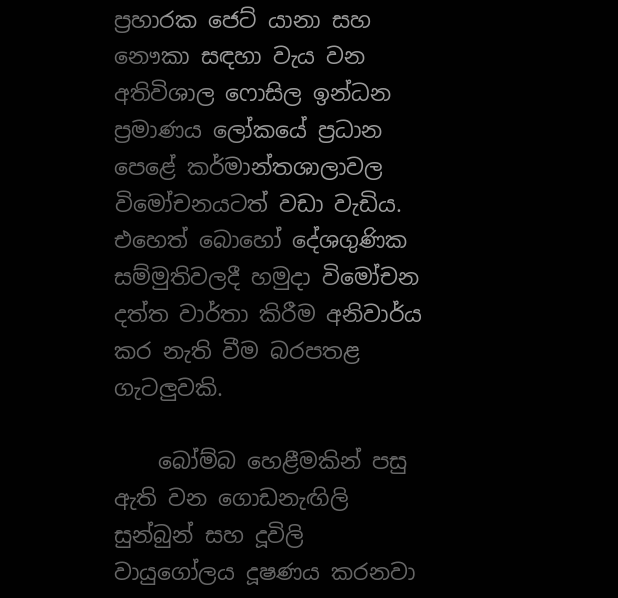ප්‍රහාරක ජෙට් යානා සහ නෞකා සඳහා වැය වන අතිවිශාල ෆොසිල ඉන්ධන ප්‍රමාණය ලෝකයේ ප්‍රධාන පෙළේ කර්මාන්තශාලාවල විමෝචනයටත් වඩා වැඩිය. එහෙත් බොහෝ දේශගුණික සම්මුතිවලදී හමුදා විමෝචන දත්ත වාර්තා කිරීම අනිවාර්ය කර නැති වීම බරපතළ ගැටලුවකි.

    බෝම්බ හෙළීමකින් පසු ඇති වන ගොඩනැඟිලි සුන්බුන් සහ දූවිලි වායුගෝලය දූෂණය කරනවා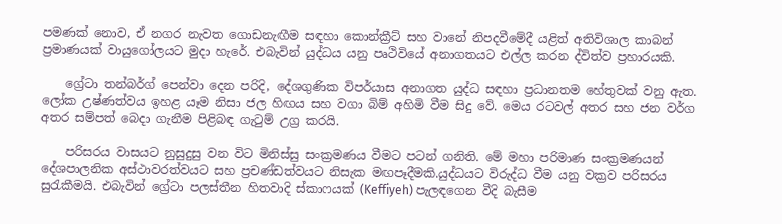පමණක් නොව, ඒ නගර නැවත ගොඩනැඟීම සඳහා කොන්ක්‍රීට් සහ වානේ නිපදවීමේදී යළිත් අතිවිශාල කාබන් ප්‍රමාණයක් වායුගෝලයට මුදා හැරේ. එබැවින් යුද්ධය යනු පෘථිවියේ අනාගතයට එල්ල කරන ද්විත්ව ප්‍රහාරයකි.

    ග්‍රේටා තන්බර්ග් පෙන්වා දෙන පරිදි, දේශගුණික විපර්යාස අනාගත යුද්ධ සඳහා ප්‍රධානතම හේතුවක් වනු ඇත. ලෝක උෂ්ණත්වය ඉහළ යෑම නිසා ජල හිඟය සහ වගා බිම් අහිමි වීම සිදු වේ. මෙය රටවල් අතර සහ ජන වර්ග අතර සම්පත් බෙදා ගැනීම පිළිබඳ ගැටුම් උග්‍ර කරයි.

    පරිසරය වාසයට නුසුදුසු වන විට මිනිස්සු සංක්‍රමණය වීමට පටන් ගනිති. මේ මහා පරිමාණ සංක්‍රමණයන් දේශපාලනික අස්ථාවරත්වයට සහ ප්‍රචණ්ඩත්වයට නිසැක මඟපෑදීමකි.යුද්ධයට විරුද්ධ වීම යනු වක්‍රව පරිසරය සුරැකීමයි. එබැවින් ග්‍රේටා පලස්තීන හිතවාදි ස්කාෆයක් (Keffiyeh) පැලඳගෙන වීදි බැසීම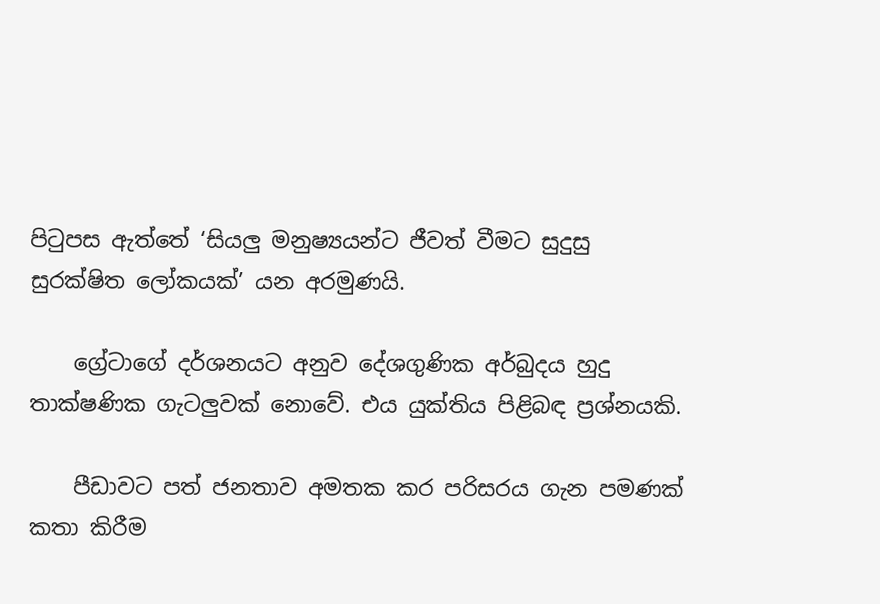පිටුපස ඇත්තේ ‘සියලු මනුෂ්‍යයන්ට ජීවත් වීමට සුදුසු සුරක්ෂිත ලෝකයක්’ යන අරමුණයි.

    ග්‍රේටාගේ දර්ශනයට අනුව දේශගුණික අර්බුදය හුදු තාක්ෂණික ගැටලුවක් නොවේ. එය යුක්තිය පිළිබඳ ප්‍රශ්නයකි.

    පීඩාවට පත් ජනතාව අමතක කර පරිසරය ගැන පමණක් කතා කිරීම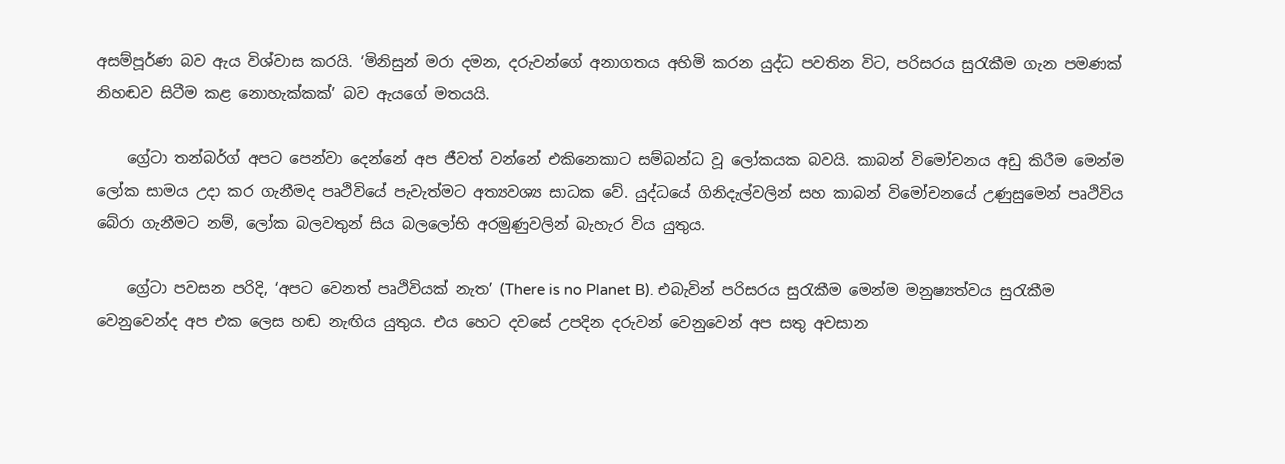අසම්පූර්ණ බව ඇය විශ්වාස කරයි. ‘මිනිසුන් මරා දමන, දරුවන්ගේ අනාගතය අහිමි කරන යුද්ධ පවතින විට, පරිසරය සුරැකීම ගැන පමණක් නිහඬව සිටීම කළ නොහැක්කක්’ බව ඇයගේ මතයයි.

    ග්‍රේටා තන්බර්ග් අපට පෙන්වා දෙන්නේ අප ජීවත් වන්නේ එකිනෙකාට සම්බන්ධ වූ ලෝකයක බවයි. කාබන් විමෝචනය අඩු කිරීම මෙන්ම ලෝක සාමය උදා කර ගැනීමද පෘථිවියේ පැවැත්මට අත්‍යවශ්‍ය සාධක වේ. යුද්ධයේ ගිනිදැල්වලින් සහ කාබන් විමෝචනයේ උණුසුමෙන් පෘථිවිය බේරා ගැනීමට නම්, ලෝක බලවතුන් සිය බලලෝභි අරමුණුවලින් බැහැර විය යුතුය.

    ග්‍රේටා පවසන පරිදි, ‘අපට වෙනත් පෘථිවියක් නැත’ (There is no Planet B). එබැවින් පරිසරය සුරැකීම මෙන්ම මනුෂ්‍යත්වය සුරැකීම වෙනුවෙන්ද අප එක ලෙස හඬ නැඟිය යුතුය. එය හෙට දවසේ උපදින දරුවන් වෙනුවෙන් අප සතු අවසාන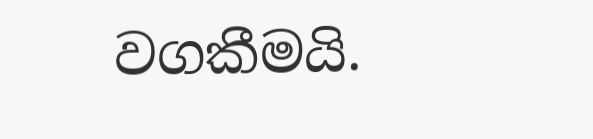වගකීමයි.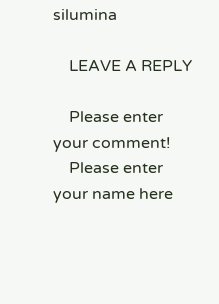silumina

    LEAVE A REPLY

    Please enter your comment!
    Please enter your name here